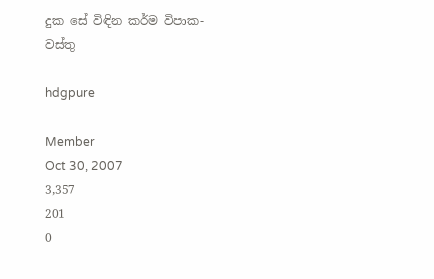දුක සේ විඳින කර්ම විපාක- වස්තු

hdgpure

Member
Oct 30, 2007
3,357
201
0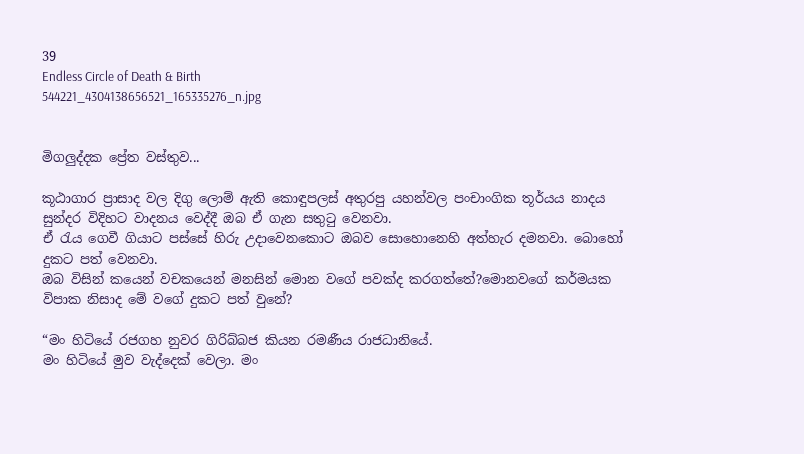39
Endless Circle of Death & Birth
544221_4304138656521_165335276_n.jpg


මිගලුද්දක ප්‍රේත වස්තුව...

කූඨාගාර ප්‍රාසාද වල දිගු ලොම් ඇති කොඳුපලස් අතුරපු යහන්වල පංචාංගික තූර්යය නාදය සුන්දර විදිහට වාදනය වෙද්දී ඔබ ඒ ගැන සතුටු වෙනවා.
ඒ රැය ගෙවී ගියාට පස්සේ හිරු උදාවෙනකොට ඔබව සොහොනෙහි අත්හැර දමනවා. බොහෝ දුකට පත් වෙනවා.
ඔබ විසින් කයෙන් වචකයෙන් මනසින් මොන වගේ පවක්ද කරගත්තේ?මොනවගේ කර්මයක විපාක නිසාද මේ වගේ දුකට පත් වුනේ?

“මං හිටියේ රජගහ නුවර ගිරිබ්බජ කියන රමණීය රාජධානියේ.
මං හිටියේ මුව වැද්දෙක් වෙලා. මං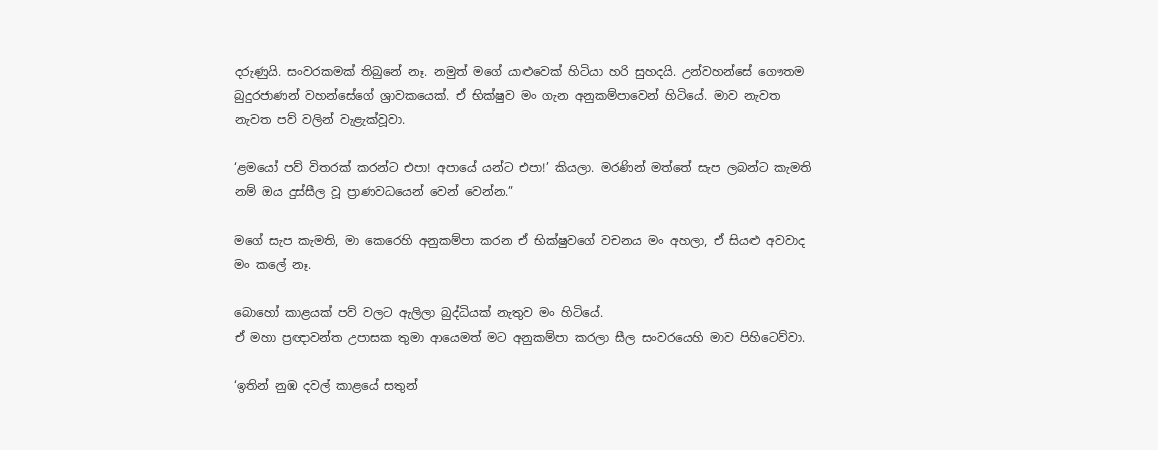දරුණුයි. සංවරකමක් තිබුනේ නෑ. නමුත් මගේ යාළුවෙක් හිටියා හරි සුහදයි. උන්වහන්සේ ගෞතම බුදුරජාණන් වහන්සේගේ ශ්‍රාවකයෙක්. ඒ භික්ෂුව මං ගැන අනුකම්පාවෙන් හිටියේ. මාව නැවත නැවත පව් වලින් වැළැක්වූවා.

‘ළමයෝ පව් විතරක් කරන්ට එපා! අපායේ යන්ට එපා!’ කියලා. මරණින් මත්තේ සැප ලබන්ට කැමති නම් ඔය දුස්සීල වූ ප්‍රාණවධයෙන් වෙන් වෙන්න.”

මගේ සැප කැමති, මා කෙරෙහි අනුකම්පා කරන ඒ භික්ෂුවගේ වචනය මං අහලා, ඒ සියළු අවවාද මං කලේ නෑ.

බොහෝ කාළයක් පව් වලට ඇලිලා බුද්ධියක් නැතුව මං හිටියේ.
ඒ මහා ප්‍රඥාවන්ත උපාසක තුමා ආයෙමත් මට අනුකම්පා කරලා සීල සංවරයෙහි මාව පිහිටෙව්වා.

‘ඉතින් නුඹ දවල් කාළයේ සතුන්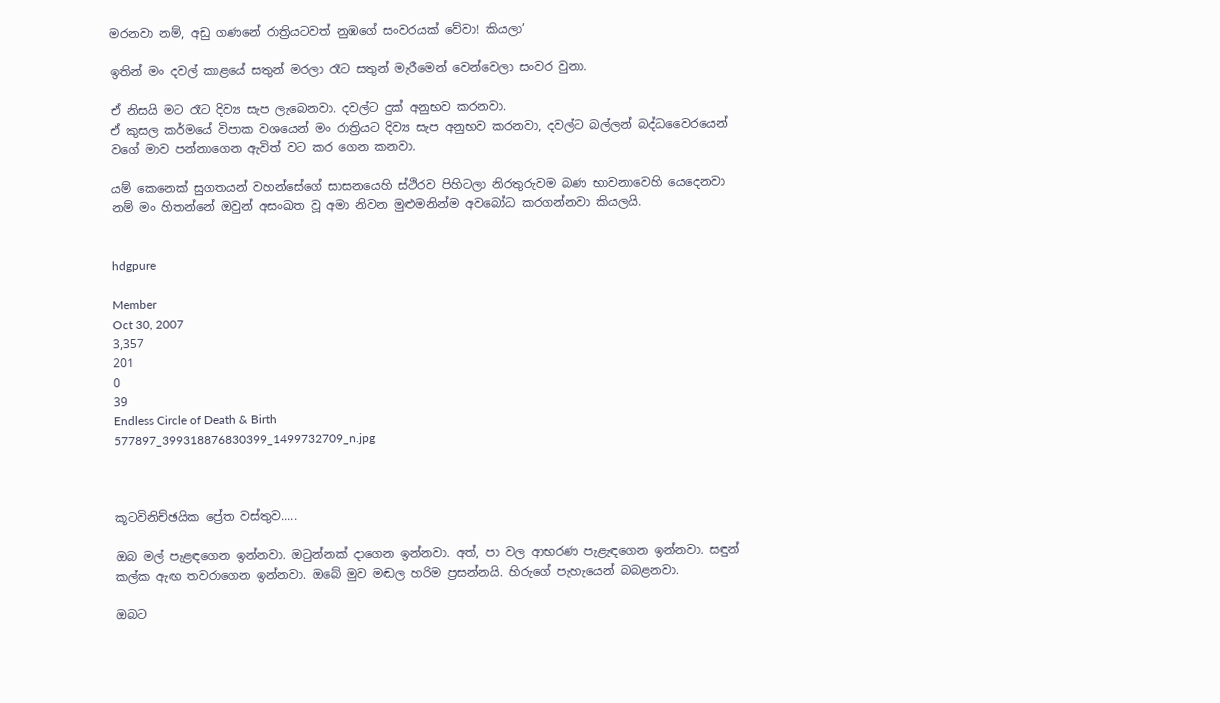මරනවා නම්, අඩු ගණනේ රාත්‍රියටවත් නුඹගේ සංවරයක් වේවා! කියලා’

ඉතින් මං දවල් කාළයේ සතුන් මරලා රෑට සතුන් මැරීමෙන් වෙන්වෙලා සංවර වුනා.

ඒ නිසයි මට රෑට දිව්‍ය සැප ලැබෙනවා. දවල්ට දුක් අනුභව කරනවා.
ඒ කුසල කර්මයේ විපාක වශයෙන් මං රාත්‍රියට දිව්‍ය සැප අනුභව කරනවා, දවල්ට බල්ලන් බද්ධවෛරයෙන් වගේ මාව පන්නාගෙන ඇවිත් වට කර ගෙන කනවා.

යම් කෙනෙක් සුගතයන් වහන්සේගේ සාසනයෙහි ස්ථිරව පිහිටලා නිරතුරුවම බණ භාවනාවෙහි යෙදෙනවා නම් මං හිතන්නේ ඔවුන් අසංඛත වූ අමා නිවන මුළුමනින්ම අවබෝධ කරගන්නවා කියලයි.


hdgpure

Member
Oct 30, 2007
3,357
201
0
39
Endless Circle of Death & Birth
577897_399318876830399_1499732709_n.jpg



කූටවිනිච්ඡයික ප්‍රේත වස්තුව.....

ඔබ මල් පැළඳගෙන ඉන්නවා. ඔටුන්නක් දාගෙන ඉන්නවා. අත්, පා වල ආභරණ පැළැඳගෙන ඉන්නවා. සඳුන් කල්ක ඇඟ තවරාගෙන ඉන්නවා. ඔබේ මුව මඬල හරිම ප්‍රසන්නයි. හිරුගේ පැහැයෙන් බබළනවා.

ඔබට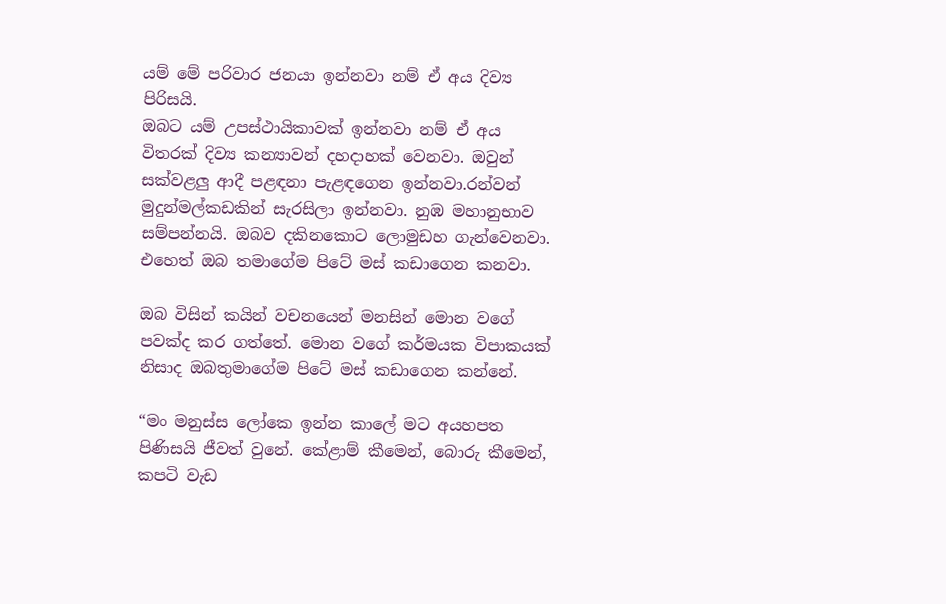යම් මේ පරිවාර ජනයා ඉන්නවා නම් ඒ අය දිව්‍ය පිරිසයි.
ඔබට යම් උපස්ථායිකාවක් ඉන්නවා නම් ඒ අය විතරක් දිව්‍ය කන්‍යාවන් දහදාහක් වෙනවා. ඔවුන් සක්වළලු ආදී පළඳනා පැළඳගෙන ඉන්නවා.රන්වන් මුදුන්මල්කඩකින් සැරසිලා ඉන්නවා. නුඹ මහානුභාව සම්පන්නයි. ඔබව දකිනකොට ලොමුඩහ ගැන්වෙනවා.
එහෙත් ඔබ තමාගේම පිටේ මස් කඩාගෙන කනවා.

ඔබ විසින් කයින් වචනයෙන් මනසින් මොන වගේ පවක්ද කර ගත්තේ. මොන වගේ කර්මයක විපාකයක් නිසාද ඔබතුමාගේම පිටේ මස් කඩාගෙන කන්නේ.

“මං මනුස්ස‍ ලෝකෙ ඉන්න කාලේ මට අයහපත පිණිසයි ජීවත් වුනේ. කේළාම් කීමෙන්, බොරු කීමෙන්, කපටි වැඩ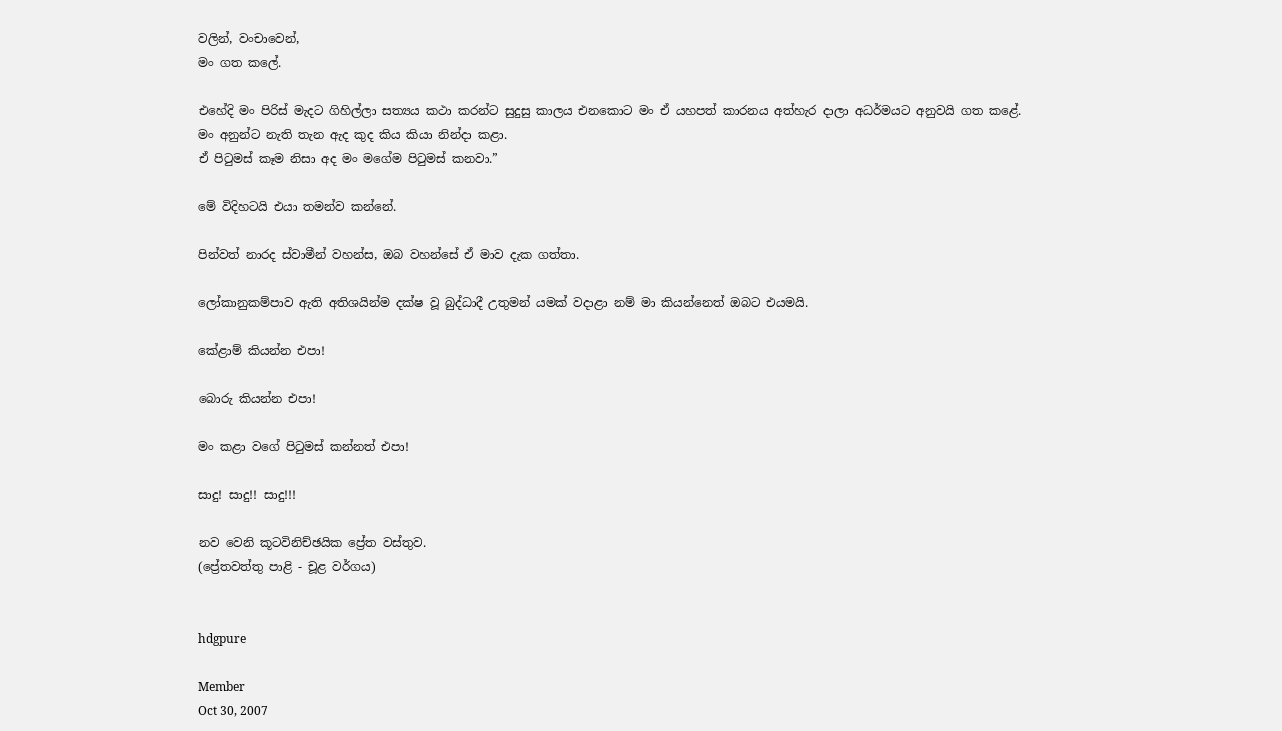වලින්, වංචාවෙන්,
මං ගත කලේ.

එහේදි මං පිරිස් මැදට ගිහිල්ලා සත්‍යය කථා කරන්ට සුදුසු කාලය එනකොට මං ඒ යහපත් කාරනය අත්හැර දාලා අධර්මයට අනුවයි ගත කළේ.
මං අනුන්ට නැති තැන ඇද කුද කිය කියා නින්දා කළා.
ඒ පිටුමස් කෑම නිසා අද මං මගේම පිටුමස් කනවා.”

මේ විදිහටයි එයා තමන්ව කන්නේ.

පින්වත් නාරද ස්වාමීන් වහන්ස, ඔබ වහන්සේ ඒ මාව දැක ගත්තා.

ලෝකානුකම්පාව ඇති අතිශයින්ම දක්ෂ වූ බුද්ධාදී උතුමන් යමක් වදාළා නම් මා කියන්නෙත් ඔබට එයමයි.

කේළාම් කියන්න එපා!

බොරු කියන්න එපා!

මං කළා වගේ පිටුමස් කන්නත් එපා!

සාදු! සාදු!! සාදු!!!

නව වෙනි කූටවිනිච්ඡයික ප්‍රේත වස්තුව.
(ප්‍රේතවත්තු පාළි - චූළ වර්ගය)


hdgpure

Member
Oct 30, 2007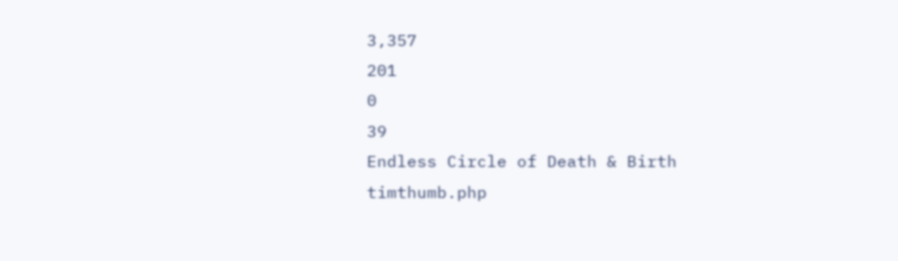3,357
201
0
39
Endless Circle of Death & Birth
timthumb.php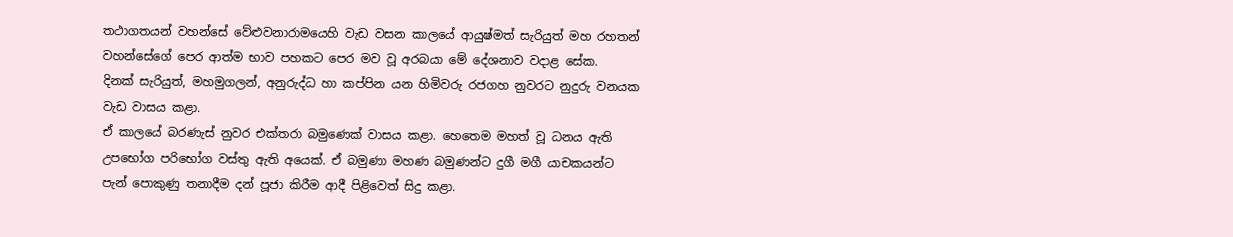තථාගතයන් වහන්සේ වේළුවනාරාමයෙහි වැඩ වසන කාලයේ ආයුෂ්මත් සැරියුත් මහ රහතන් වහන්සේගේ පෙර ආත්ම භාව පහකට පෙර මව වූ අරබයා මේ දේශනාව වදාළ සේක.
දිනක් සැරියුත්, මහමුගලන්, අනුරුද්ධ හා කප්පින යන හිමිවරු රජගහ නුවරට නුදුරු වනයක වැඩ වාසය කළා.
ඒ කාලයේ බරණැස් නුවර එක්තරා බමුණෙක් වාසය කළා. හෙතෙම මහත් වූ ධනය ඇති උපභෝග පරිභෝග වස්තු ඇති අයෙක්. ඒ බමුණා මහණ බමුණන්ට දුගී මගී යාචකයන්ට පැන් පොකුණු තනාදීම දන් පූජා කිරීම ආදී පිළිවෙත් සිදු කළා.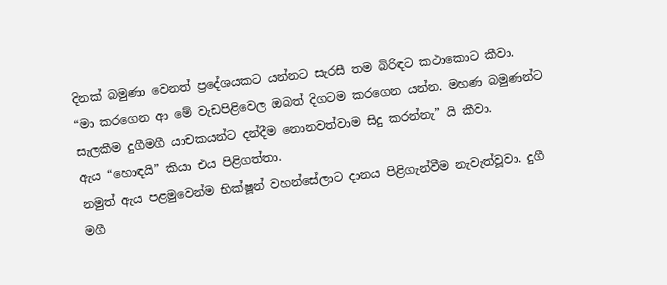දිනක් බමුණා වෙනත් ප්‍රදේශයකට යන්නට සැරසී තම බිරිඳට කථාකොට කීවා.
“මා කරගෙන ආ මේ වැඩපිළිවෙල ඔබත් දිගටම කරගෙන යන්න. මහණ බමුණන්ට සැලකීම දුගීමගී යාචකයන්ට දන්දීම නොනවත්වාම සිදු කරන්නැ” යි කීවා.
ඇය “හොඳයි” කියා එය පිළිගත්තා.
නමුත් ඇය පළමුවෙන්ම භික්ෂූන් වහන්සේලාට දානය පිළිගැන්වීම නැවැත්වූවා. දුගී මගී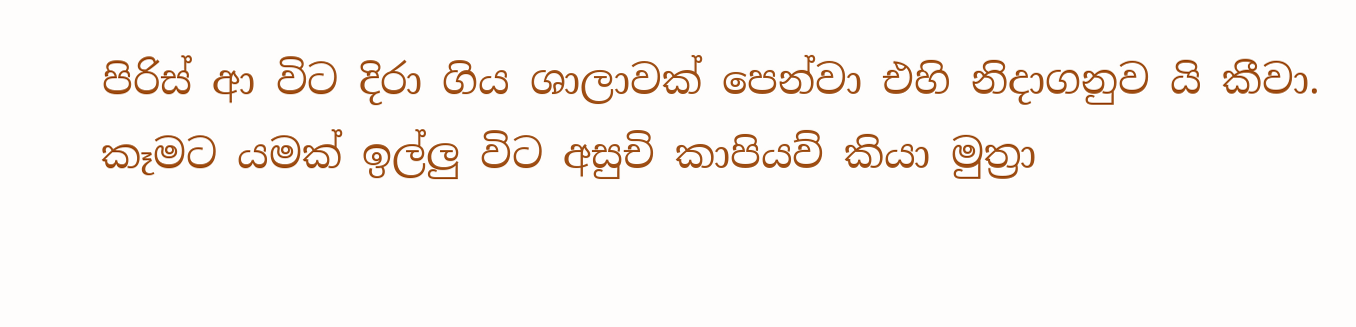පිරිස් ආ විට දිරා ගිය ශාලාවක් පෙන්වා එහි නිදාගනුව යි කීවා. කෑමට යමක් ඉල්ලු විට අසුචි කාපියව් කියා මුත්‍රා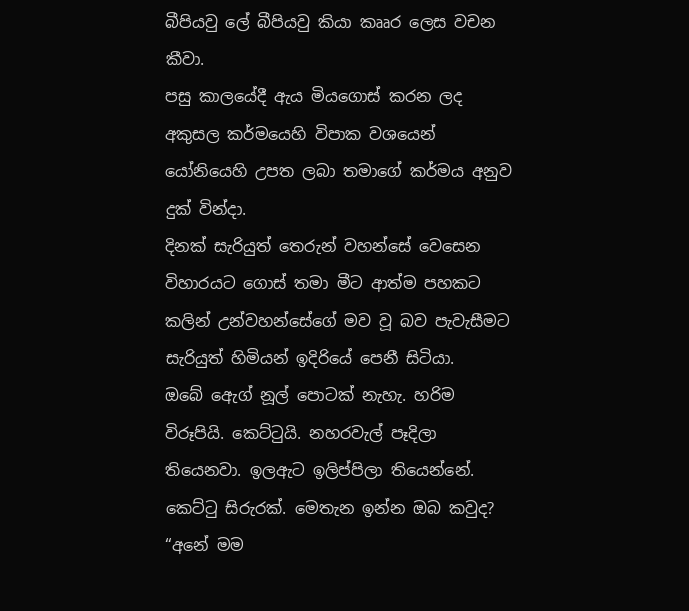බීපියවු ලේ බීපියවු කියා කෲර ලෙස වචන කීවා.
පසු කාලයේදී ඇය මියගොස් කරන ලද අකුසල කර්මයෙහි විපාක වශයෙන් යෝනියෙහි උපත ලබා තමාගේ කර්මය අනුව දුක් වින්දා.
දිනක් සැරියුත් තෙරුන් වහන්සේ වෙසෙන විහාරයට ගොස් තමා මීට ආත්ම පහකට කලින් උන්වහන්සේගේ මව වූ බව පැවැසීමට සැරියුත් හිමියන් ඉදිරියේ පෙනී සිටියා.
ඔබේ ඇ‍ෙග් නූල් පොටක් නැහැ. හරිම විරූපියි. කෙට්ටුයි. නහරවැල් පෑදිලා තියෙනවා. ඉලඇට ඉලිප්පිලා තියෙන්නේ. කෙට්ටු සිරුරක්. මෙතැන ඉන්න ඔබ කවුද?
“අනේ මම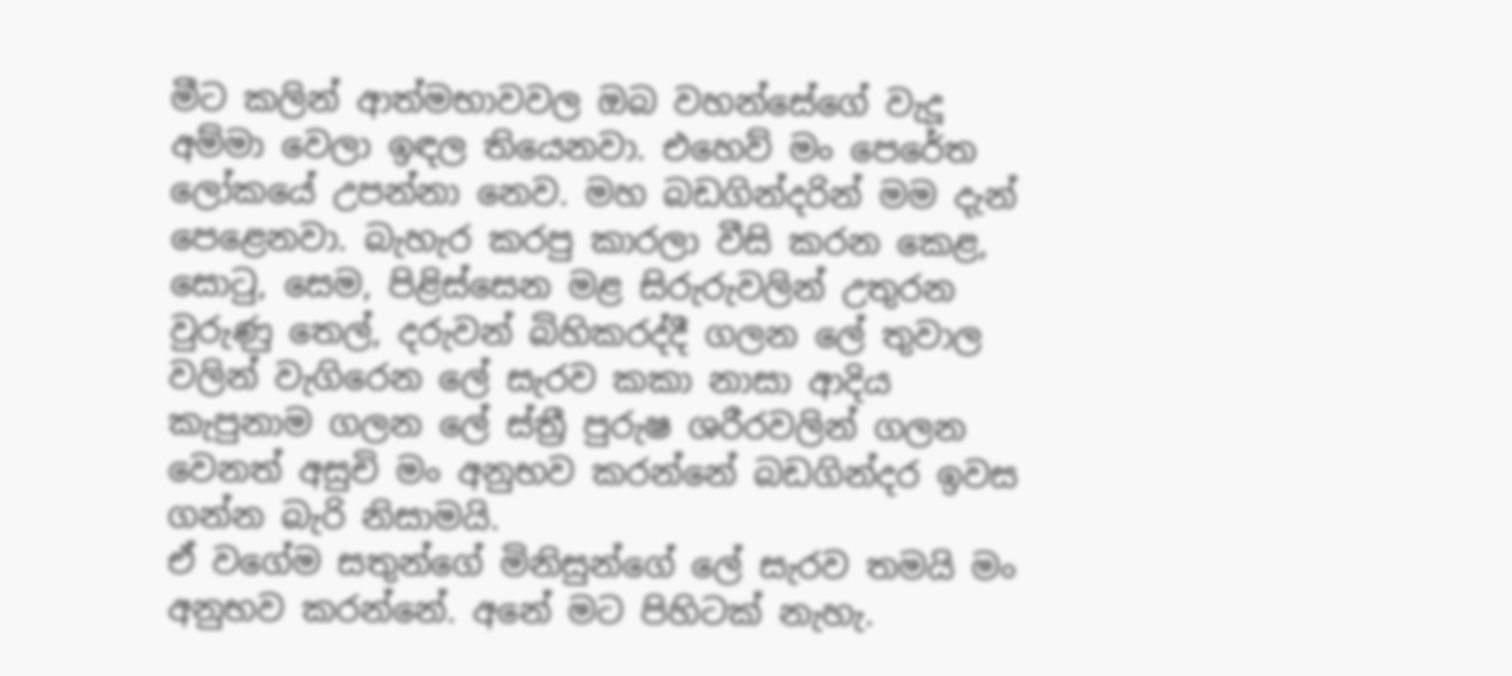මීට කලින් ආත්මභාවවල ඔබ වහන්සේගේ වැදූ අම්මා වෙලා ඉඳල තියෙනවා. එහෙව් මං පෙරේත ලෝකයේ උපන්නා නෙව. මහ බඩගින්දරින් මම දැන් පෙළෙනවා. බැහැර කරපු කාරලා වීසි කරන කෙළ, සොටු, සෙම, පිළිස්සෙන මළ සිරුරුවලින් උතුරන වුරුණු තෙල්, දරුවන් බිහිකරද්දී ගලන ලේ තුවාල වලින් වැගිරෙන ලේ සැරව කකා නාසා ආදිය කැපුනාම ගලන ලේ ස්ත්‍රී පුරුෂ ශරීරවලින් ගලන වෙනත් අසුචි මං අනුභව කරන්නේ බඩගින්දර ඉවස ගන්න බැරි නිසාමයි.
ඒ වගේම සතුන්ගේ මිනිසුන්ගේ ලේ සැරව තමයි මං අනුභව කරන්නේ. අනේ මට පිහිටක් නැහැ.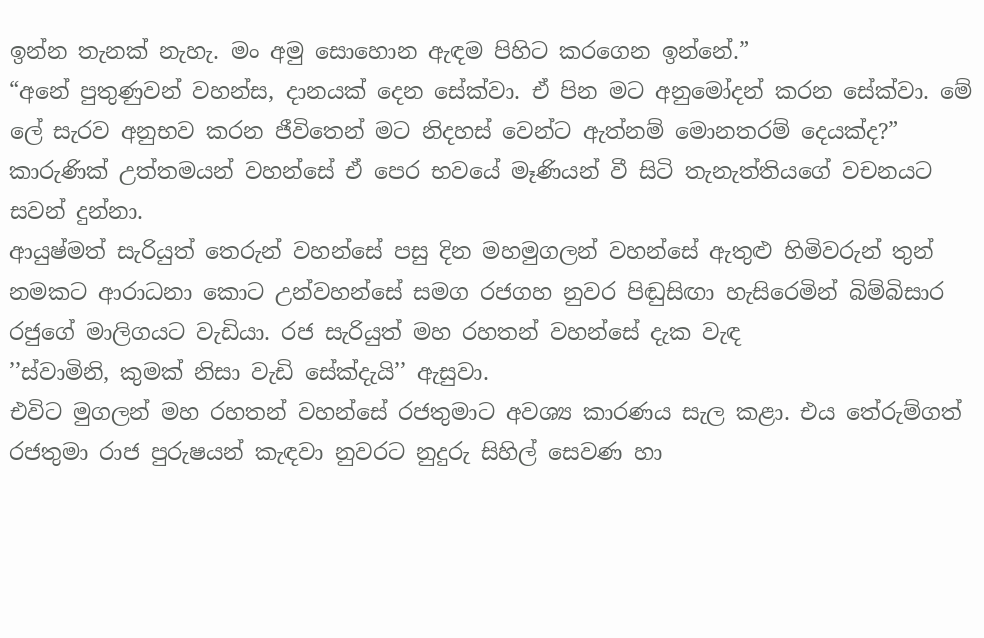ඉන්න තැනක් නැහැ. මං අමු සොහොන ඇඳම පිහිට කරගෙන ඉන්නේ.”
“අනේ පුතුණුවන් වහන්ස, දානයක් දෙන සේක්වා. ඒ පින මට අනුමෝදන් කරන සේක්වා. මේ ලේ සැරව අනුභව කරන ජීවිතෙන් මට නිදහස් වෙන්ට ඇත්නම් මොනතරම් දෙයක්ද?”
කාරුණික් උත්තමයන් වහන්සේ ඒ පෙර භවයේ මෑණියන් වී සිටි තැනැත්තියගේ වචනයට සවන් දුන්නා.
ආයුෂ්මත් සැරියුත් තෙරුන් වහන්සේ පසු දින මහමුගලන් වහන්සේ ඇතුළු හිමිවරුන් තුන් නමකට ආරාධනා කොට උන්වහන්සේ සමග රජගහ නුවර පිඬුසිඟා හැසිරෙමින් බිම්බිසාර රජුගේ මාලිගයට වැඩියා. රජ සැරියුත් මහ රහතන් වහන්සේ දැක වැඳ
’’ස්වාමිනි, කුමක් නිසා වැඩි සේක්දැයි’’ ඇසුවා.
එවිට මුගලන් මහ රහතන් වහන්සේ රජතුමාට අවශ්‍ය කාරණය සැල කළා. එය තේරුම්ගත් රජතුමා රාජ පුරුෂයන් කැඳවා නුවරට නුදුරු සිහිල් සෙවණ හා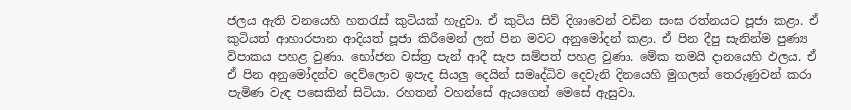ජලය ඇති වනයෙහි හතරැස් කුටියක් හැදුවා. ඒ කුටිය සිව් දිශාවෙන් වඩින සංඝ රත්නයට පූජා කළා. ඒ කුටියත් ආහාරපාන ආදියත් පූජා කිරීමෙන් ලත් පින මවට අනුමෝදන් කළා. ඒ පින දීපු සැනින්ම පුණ්‍ය විපාකය පහළ වුණා. භෝජන වස්ත්‍ර පැන් ආදී සැප සම්පත් පහළ වුණා. මේක තමයි දානයෙහි ඵලය. ඒ ඒ පින අනුමෝදන්ව දෙව්ලොව ඉපැද සියලු දෙයින් සමෘද්ධිව දෙවැනි දිනයෙහි මුගලන් තෙරුණුවන් කරා පැමිණ වැඳ පසෙකින් සිටියා. රහතන් වහන්සේ ඇයගෙන් මෙසේ ඇසුවා.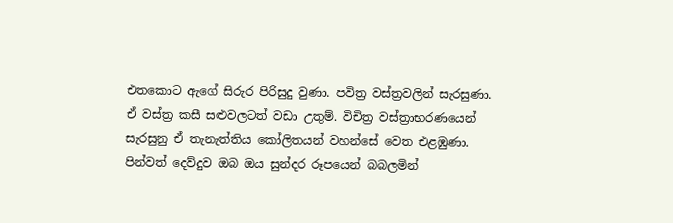එතකොට ඇගේ සිරුර පිරිසුදු වුණා. පවිත්‍ර වස්ත්‍රවලින් සැරසුණා. ඒ වස්ත්‍ර කසී සළුවලටත් වඩා උතුම්. විචිත්‍ර වස්ත්‍රාභරණයෙන් සැරසුනු ඒ තැනැත්තිය කෝලිතයන් වහන්සේ වෙත එළඹුණා.
පින්වත් දෙව්දුව ඔබ ඔය සුන්දර රූපයෙන් බබලමින්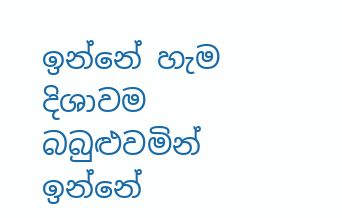ඉන්නේ හැම දිශාවම බබුළුවමින් ඉන්නේ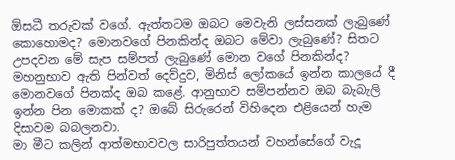ඕසධී තරුවක් වගේ. ඇත්තටම ඔබට මෙවැනි ලස්සනක් ලැබුණේ කොහොමද? මොනවගේ පිනකින්ද ඔබට මේවා ලැබුණේ? සිතට උපදවන මේ සැප සම්පත් ලැබුණේ මොන වගේ පිනකින්ද?
මහනුභාව ඇති පින්වත් දෙව්දුව, මිනිස් ලෝකයේ ඉන්න කාලයේ දී මොනවගේ පිනක්ද ඔබ කළේ. ආනුභාව සම්පන්නව ඔබ බැබැලි ඉන්න පින මොකක් ද? ඔබේ සිරුරෙන් විහිදෙන එළියෙන් හැම දිසාවම බබලනවා.
මා මීට කලින් ආත්මභාවවල සාරිපුත්තයන් වහන්සේගේ වැදූ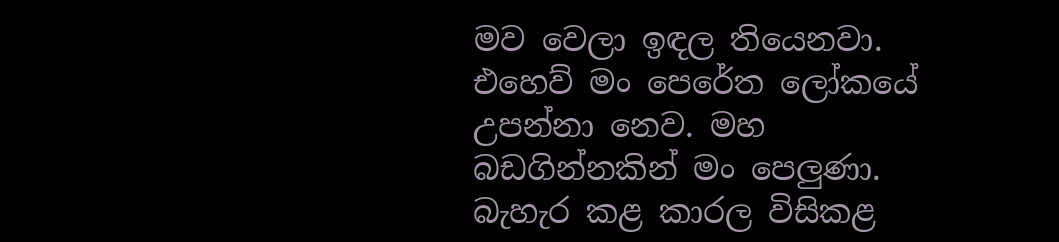මව වෙලා ඉඳල තියෙනවා. එහෙව් මං පෙරේත ලෝකයේ උපන්නා නෙව. මහ බඩගින්නකින් මං පෙලුණා.
බැහැර කළ කාරල විසිකළ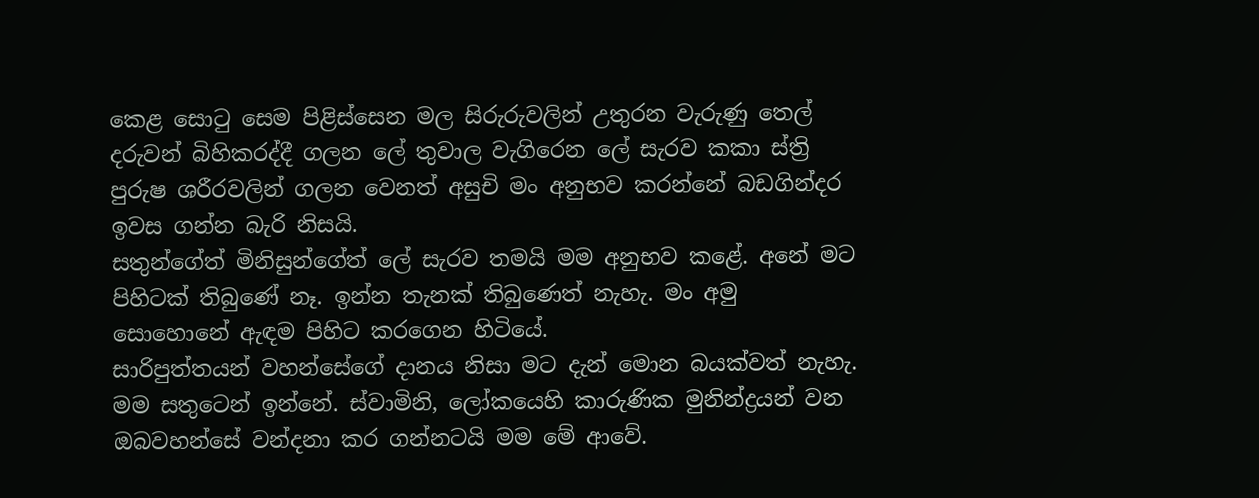කෙළ සොටු සෙම පිළිස්සෙන මල සිරුරුවලින් උතුරන වැරුණු තෙල් දරුවන් බිහිකරද්දී ගලන ලේ තුවාල වැගිරෙන ලේ සැරව කකා ස්ත්‍රි පුරුෂ ශරීරවලින් ගලන වෙනත් අසුචි මං අනුභව කරන්නේ බඩගින්දර ඉවස ගන්න බැරි නිසයි.
සතුන්ගේත් මිනිසුන්ගේත් ලේ සැරව තමයි මම අනුභව කළේ. අනේ මට පිහිටක් තිබුණේ නෑ. ඉන්න තැනක් තිබුණෙත් නැහැ. මං අමු සොහොනේ ඇඳම පිහිට කරගෙන හිටියේ.
සාරිපුත්තයන් වහන්සේගේ දානය නිසා මට දැන් මොන බයක්වත් නැහැ. මම සතුටෙන් ඉන්නේ. ස්වාමිනි, ලෝකයෙහි කාරුණික මුනින්ද්‍රයන් වන ඔබවහන්සේ වන්දනා කර ගන්නටයි මම මේ ආවේ.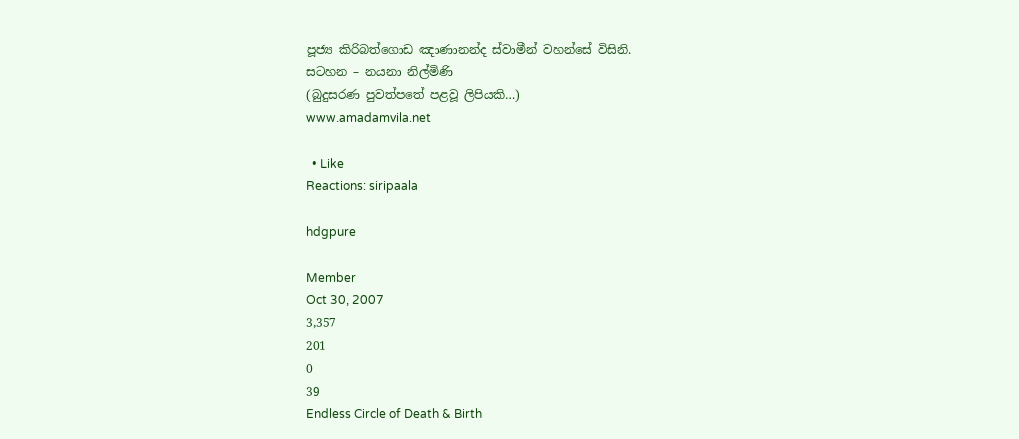පූජ්‍ය කිරිබත්ගොඩ ඤාණානන්ද ස්වාමීන් වහන්සේ විසිනි.
සටහන – නයනා නිල්මිණි
(බුදුසරණ පුවත්පතේ පළවූ ලිපියකි…)
www.amadamvila.net

  • Like
Reactions: siripaala

hdgpure

Member
Oct 30, 2007
3,357
201
0
39
Endless Circle of Death & Birth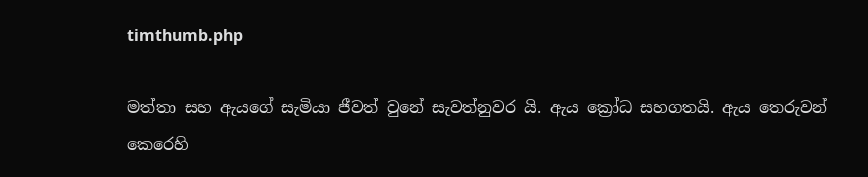timthumb.php

මත්තා සහ ඇයගේ සැමියා ජීවත් වුනේ සැවත්නුවර යි. ඇය ක්‍රෝධ සහගතයි. ඇය තෙරුවන් කෙරෙහි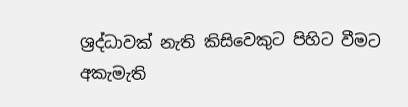ශ්‍රද්ධාවක් නැති කිසිවෙකුට පිහිට වීමට අකැමැති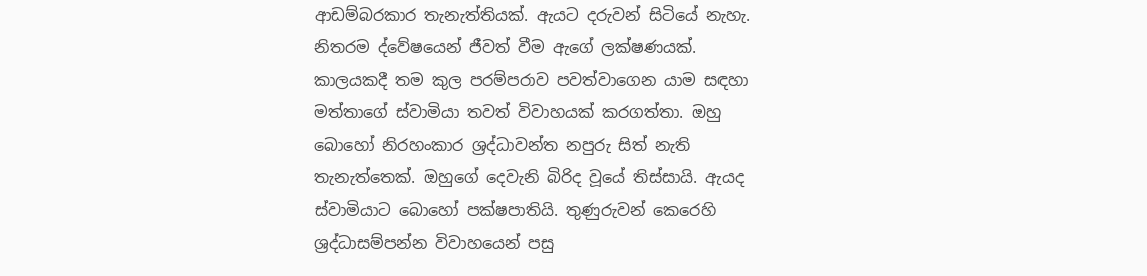ආඩම්බරකාර තැනැත්තියක්. ඇයට දරුවන් සිටියේ නැහැ. නිතරම ද්වේෂයෙන් ජීවත් වීම ඇගේ ලක්ෂණයක්.
කාලයකදී තම කුල පරම්පරාව පවත්වාගෙන යාම සඳහා මත්තාගේ ස්වාමියා තවත් විවාහයක් කරගත්තා. ඔහු බොහෝ නිරහංකාර ශ්‍රද්ධාවන්ත නපුරු සිත් නැති තැනැත්තෙක්. ඔහුගේ දෙවැනි බිරිද වූයේ තිස්සායි. ඇයද ස්වාමියාට බොහෝ පක්ෂපාතියි. තුණුරුවන් කෙරෙහි ශ්‍රද්ධාසම්පන්න විවාහයෙන් පසු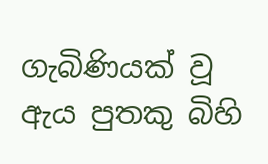ගැබිණියක් වූ ඇය පුතකු බිහි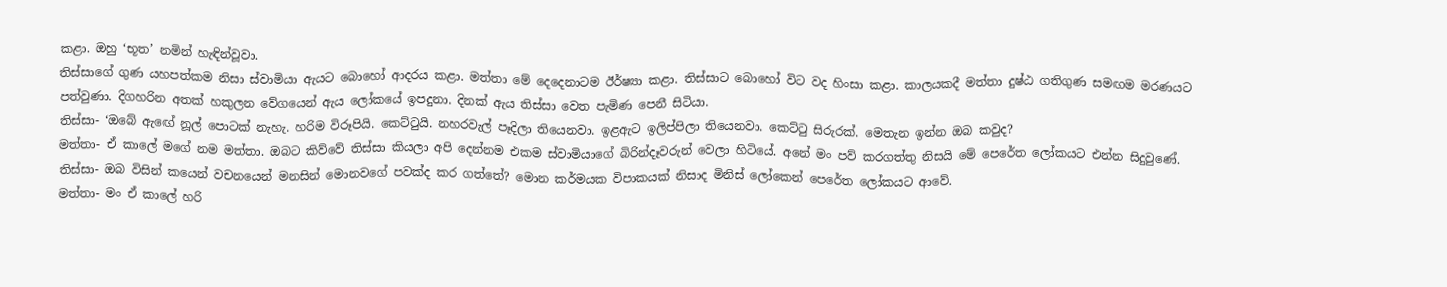කළා. ඔහු ‘භූත’ නමින් හැඳින්වූවා.
තිස්සාගේ ගුණ යහපත්කම නිසා ස්වාමියා ඇයට බොහෝ ආදරය කළා. මත්තා මේ දෙදෙනාටම ඊර්ෂ්‍යා කළා. තිස්සාට බොහෝ විට වද හිංසා කළා. කාලයකදී මත්තා දුෂ්ඨ ගතිගුණ සමඟම මරණයට පත්වුණා. දිගහරින අතක් හකුලන වේගයෙන් ඇය ලෝකයේ ඉපදුනා. දිනක් ඇය තිස්සා වෙත පැමිණ පෙනී සිටියා.
තිස්සා- ‘ඔබේ ඇ‍ඟේ නූල් පොටක් නැහැ. හරිම විරූපියි. කෙට්ටුයි. නහරවැල් පෑදිලා තියෙනවා. ඉළඇට ඉලිප්පිලා තියෙනවා. කෙට්ටු සිරුරක්. මෙතැන ඉන්න ඔබ කවුද?
මත්තා- ඒ කාලේ මගේ නම මත්තා. ඔබට කිව්වේ තිස්සා කියලා අපි දෙන්නම එකම ස්වාමියාගේ බිරින්දෑවරුන් වෙලා හිටියේ. අනේ මං පව් කරගත්තු නිසයි මේ පෙරේත ලෝකයට එන්න සිදුවුණේ.
තිස්සා- ඔබ විසින් කයෙන් වචනයෙන් මනසින් මොනවගේ පවක්ද කර ගත්තේ? මොන කර්මයක විපාකයක් නිසාද මිනිස් ලෝකෙන් පෙරේත ලෝකයට ආවේ.
මත්තා- මං ඒ කාලේ හරි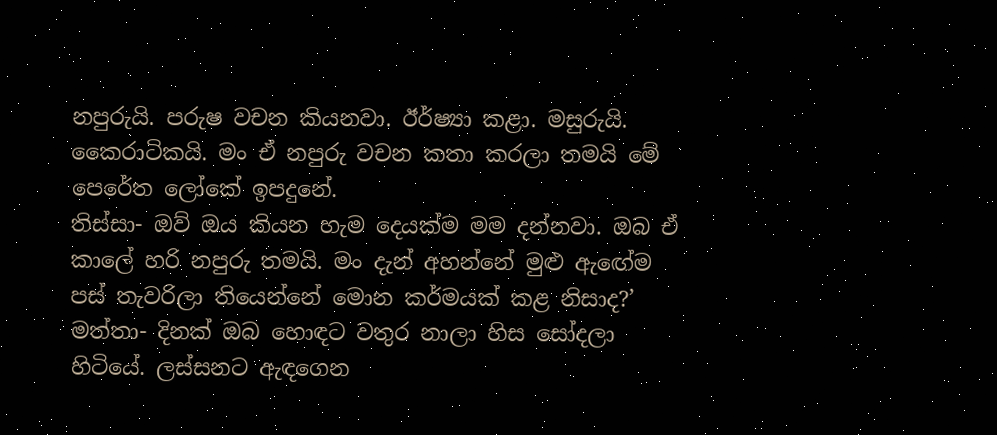නපුරුයි. පරුෂ වචන කියනවා. ඊර්ෂ්‍යා කළා. මසුරුයි. කෛරාටිකයි. මං ඒ නපුරු වචන කතා කරලා තමයි මේ පෙරේත ලෝකේ ඉපදුනේ.
තිස්සා- ඔව් ඔය කියන හැම දෙයක්ම මම දන්නවා. ඔබ ඒ කාලේ හරි නපුරු තමයි. මං දැන් අහන්නේ මුළු ඇඟේම පස් තැවරිලා තියෙන්නේ මොන කර්මයක් කළ නිසාද?’
මත්තා- දිනක් ඔබ හොඳට වතුර නාලා හිස සෝදලා හිටියේ. ලස්සනට ඇඳගෙන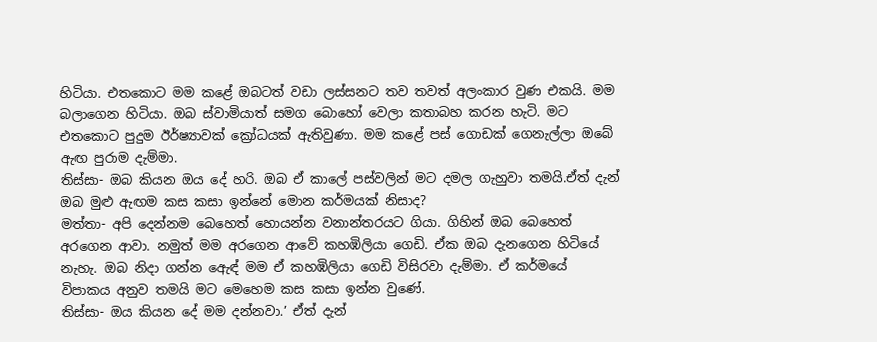හිටියා. එතකොට මම කළේ ඔබටත් වඩා ලස්සනට තව තවත් අලංකාර වුණ එකයි. මම බලාගෙන හිටියා. ඔබ ස්වාමියාත් සමග බොහෝ වෙලා කතාබහ කරන හැටි. මට එතකොට පුදුම ඊර්ෂ්‍යාවක් ක්‍රෝධයක් ඇතිවුණා. මම කළේ පස් ගොඩක් ගෙනැල්ලා ඔබේ ඇඟ පුරාම දැම්මා.
තිස්සා- ඔබ කියන ඔය දේ හරි. ඔබ ඒ කාලේ පස්වලින් මට දමල ගැහුවා තමයි.ඒත් දැන් ඔබ මුළු ඇඟම කස කසා ඉන්නේ මොන කර්මයක් නිසාද?
මත්තා- අපි දෙන්නම බෙහෙත් හොයන්න වනාන්තරයට ගියා. ගිහින් ඔබ බෙහෙත් අරගෙන ආවා. නමුත් මම අරගෙන ආවේ කහඹිලියා ගෙඩි. ඒක ඔබ දැනගෙන හිටියේ නැහැ. ඔබ නිදා ගන්න ඇ‍ෙඳ් මම ඒ කහඹිලියා ගෙඩි විසිරවා දැම්මා. ඒ කර්මයේ විපාකය අනුව තමයි මට මෙහෙම කස කසා ඉන්න වුණේ.
තිස්සා- ඔය කියන දේ මම දන්නවා.’ ඒත් දැන්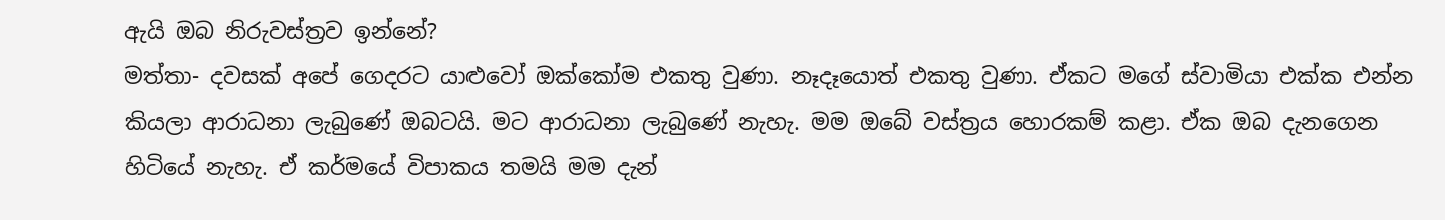ඇයි ඔබ නිරුවස්ත්‍රව ඉන්නේ?
මත්තා- දවසක් අපේ ගෙදරට යාළුවෝ ඔක්කෝම එකතු වුණා. නෑදෑයොත් එකතු වුණා. ඒකට මගේ ස්වාමියා එක්ක එන්න කියලා ආරාධනා ලැබුණේ ඔබටයි. මට ආරාධනා ලැබුණේ නැහැ. මම ඔබේ වස්ත්‍රය හොරකම් කළා. ඒක ඔබ දැනගෙන හිටියේ නැහැ. ඒ කර්මයේ විපාකය තමයි මම දැන්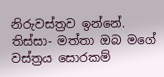නිරුවස්ත්‍රව ඉන්නේ.
තිස්සා- මත්තා ඔබ මගේ වස්ත්‍රය සොරකම්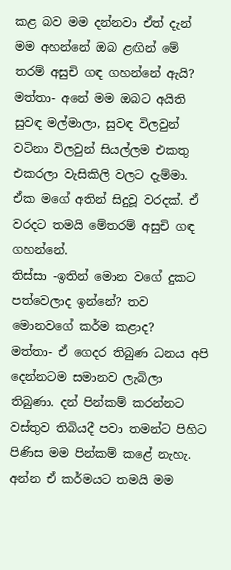කළ බව මම දන්නවා ඒත් දැන් මම අහන්නේ ඔබ ළඟින් මේ තරම් අසුචි ගඳ ගහන්නේ ඇයි?
මත්තා- අනේ මම ඔබට අයිති සුවඳ මල්මාලා, සුවඳ විලවුන් වටිනා විලවුන් සියල්ලම එකතු එකරලා වැසිකිලි වලට දැම්මා. ඒක මගේ අතින් සිදුවූ වරදක්. ඒ වරදට තමයි මේතරම් අසුචි ගඳ ගහන්නේ.
තිස්සා -ඉතින් මොන වගේ දුකට පත්වෙලාද ඉන්නේ? තව මොනවගේ කර්ම කළාද?
මත්තා- ඒ ගෙදර තිබුණ ධනය අපි දෙන්නටම සමානව ලැබිලා තිබුණා. දන් පින්කම් කරන්නට වස්තුව තිබියදී පවා තමන්ට පිහිට පිණිස මම පින්කම් කළේ නැහැ. අන්න ඒ කර්මයට තමයි මම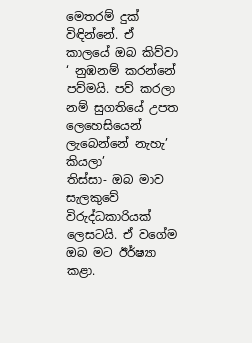මෙතරම් දුක් විඳින්නේ. ඒ කාලයේ ඔබ කිව්වා ‘ නුඹනම් කරන්නේ පව්මයි. පව් කරලා නම් සුගතියේ උපත ලෙහෙසියෙන් ලැබෙන්නේ නැහැ’ කියලා’
තිස්සා- ඔබ මාව සැලකුවේ විරුද්ධකාරියක් ලෙසටයි. ඒ වගේම ඔබ මට ඊර්ෂ්‍යා කළා.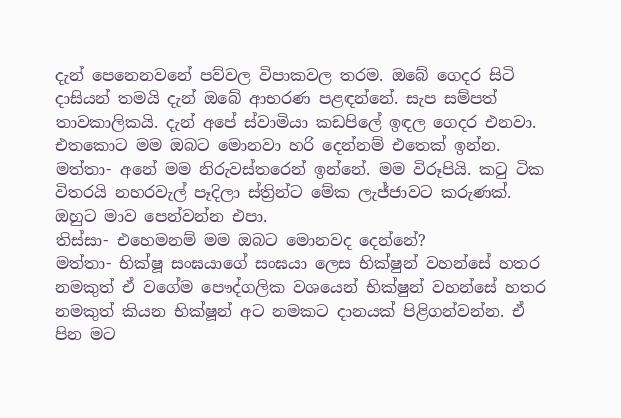දැන් පෙනෙනවනේ පව්වල විපාකවල තරම. ඔබේ ගෙදර සිටි දාසියන් තමයි දැන් ඔබේ ආභරණ පළඳන්නේ. සැප සම්පත් තාවකාලිකයි. දැන් අපේ ස්වාමියා කඩපිලේ ඉඳල ගෙදර එනවා. එතකොට මම ඔබට මොනවා හරි දෙන්නම් එතෙක් ඉන්න.
මත්තා- අනේ මම නිරුවස්තරෙන් ඉන්නේ. මම විරූපියි. කටු ටික විතරයි නහරවැල් පෑදිලා ස්ත්‍රින්ට මේක ලැජ්ජාවට කරුණක්. ඔහුට මාව පෙන්වන්න එපා.
තිස්සා- එහෙමනම් මම ඔබට මොනවද දෙන්නේ?
මත්තා- භික්ෂූ සංඝයාගේ සංඝයා ලෙස භික්ෂුන් වහන්සේ හතර නමකුත් ඒ වගේම පෞද්ගලික වශයෙන් භික්ෂුන් වහන්සේ හතර නමකුත් කියන භික්ෂූන් අට නමකට දානයක් පිළිගන්වන්න. ඒ පින මට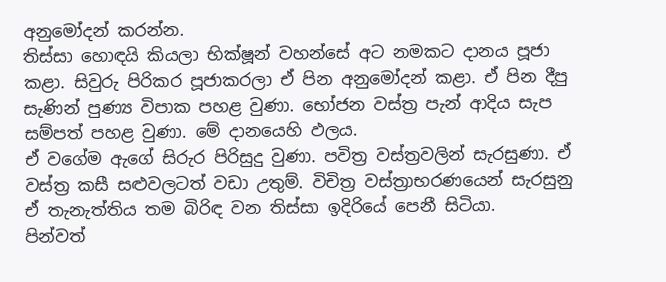අනුමෝදන් කරන්න.
තිස්සා හොඳයි කියලා භික්ෂූන් වහන්සේ අට නමකට දානය පූජා කළා. සිවුරු පිරිකර පූජාකරලා ඒ පින අනුමෝදන් කළා. ඒ පින දීපු සැණින් පුණ්‍ය විපාක පහළ වුණා. භෝජන වස්ත්‍ර පැන් ආදිය සැප සම්පත් පහළ වුණා. මේ දානයෙහි ඵලය.
ඒ වගේම ඇගේ සිරුර පිරිසුදු වුණා. පවිත්‍ර වස්ත්‍රවලින් සැරසුණා. ඒ වස්ත්‍ර කසී සළුවලටත් වඩා උතුම්. විචිත්‍ර වස්ත්‍රාභරණයෙන් සැරසුනු ඒ තැනැත්තිය තම බිරිඳ වන තිස්සා ඉදිරියේ පෙනී සිටියා.
පින්වත්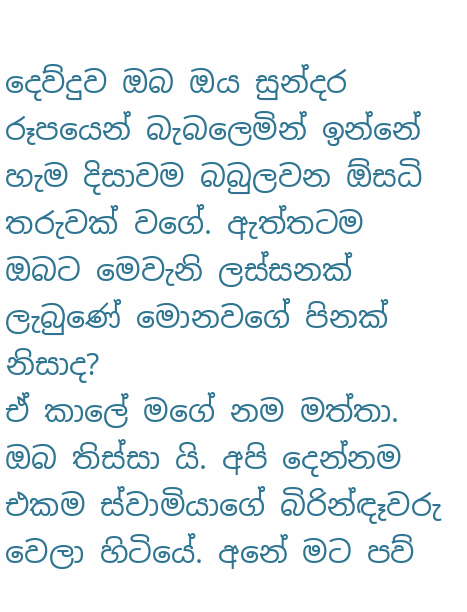දෙව්දුව ඔබ ඔය සුන්දර රූපයෙන් බැබලෙමින් ඉන්නේ හැම දිසාවම බබුලවන ඕසධි තරුවක් වගේ. ඇත්තටම ඔබට මෙවැනි ලස්සනක් ලැබුණේ මොනවගේ පිනක් නිසාද?
ඒ කාලේ මගේ නම මත්තා. ඔබ තිස්සා යි. අපි දෙන්නම එකම ස්වාමියාගේ බිරින්ඳෑවරු වෙලා හිටියේ. අනේ මට පව්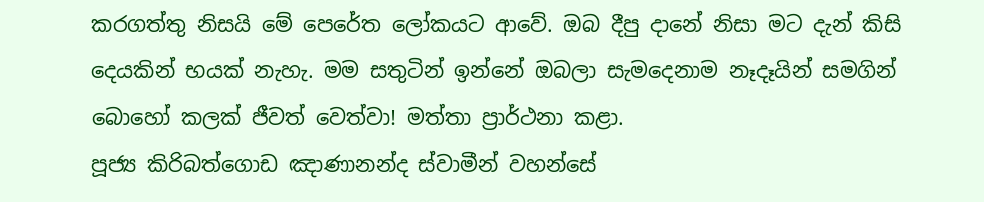කරගත්තු නිසයි මේ පෙරේත ලෝකයට ආවේ. ඔබ දීපු දානේ නිසා මට දැන් කිසි දෙයකින් භයක් නැහැ. මම සතුටින් ඉන්නේ ඔබලා සැමදෙනාම නෑදෑයින් සමගින් බොහෝ කලක් ජීවත් වෙත්වා! මත්තා ප්‍රාර්ථනා කළා.
පූජ්‍ය කිරිබත්ගොඩ ඤාණානන්ද ස්වාමීන් වහන්සේ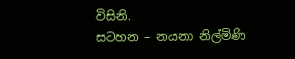විසිනි.
සටහන – නයනා නිල්මිණි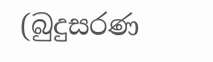(බුදුසරණ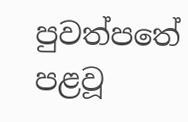පුවත්පතේ පළවූ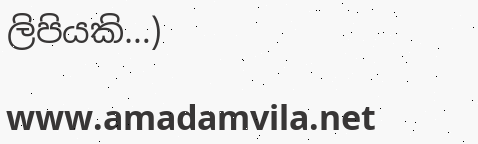ලිපියකි…)

www.amadamvila.net